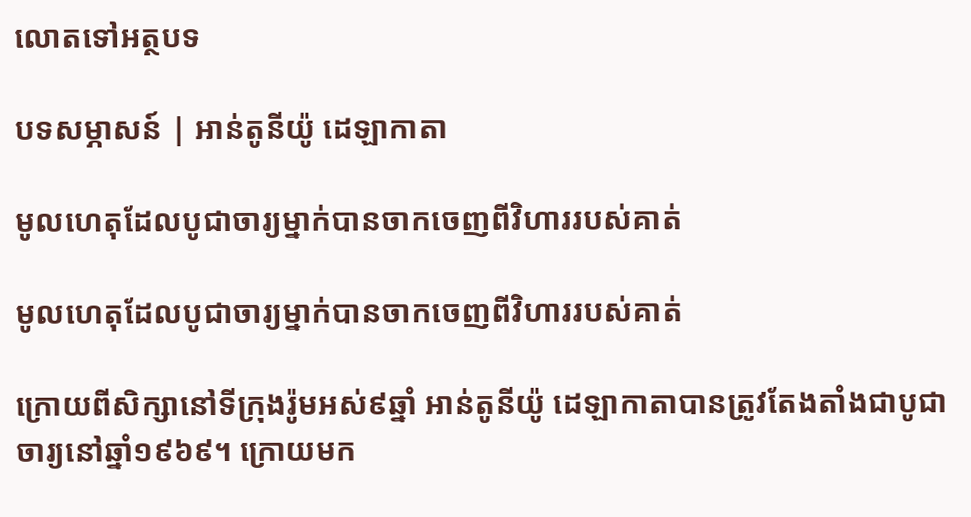លោតទៅអត្ថបទ

បទសម្ភាសន៍ | អាន់តូនីយ៉ូ ដេឡាកាតា

មូលហេតុដែលបូជាចារ្យម្នាក់បានចាកចេញពីវិហាររបស់គាត់

មូលហេតុដែលបូជាចារ្យម្នាក់បានចាកចេញពីវិហាររបស់គាត់

ក្រោយពីសិក្សានៅទីក្រុងរ៉ូមអស់៩ឆ្នាំ អាន់តូនីយ៉ូ ដេឡាកាតាបានត្រូវតែងតាំងជាបូជាចារ្យនៅឆ្នាំ១៩៦៩។ ក្រោយមក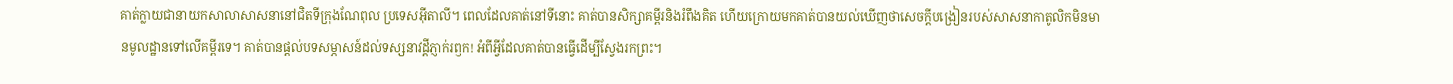គាត់ក្លាយជានាយកសាលាសាសនានៅជិតទីក្រុងណែពុល ប្រទេសអ៊ីតាលី។ ពេលដែលគាត់នៅទីនោះ គាត់បានសិក្សាគម្ពីរនិងរំពឹងគិត ហើយក្រោយមកគាត់បានយល់ឃើញថាសេចក្ដីបង្រៀនរបស់សាសនាកាតូលិកមិនមានមូលដ្ឋានទៅលើគម្ពីរទេ។ គាត់បានផ្ដល់បទសម្ភាសន៍ដល់ទស្សនាវដ្ដីភ្ញាក់រឭក! អំពីអ្វីដែលគាត់បានធ្វើដើម្បីស្វែងរកព្រះ។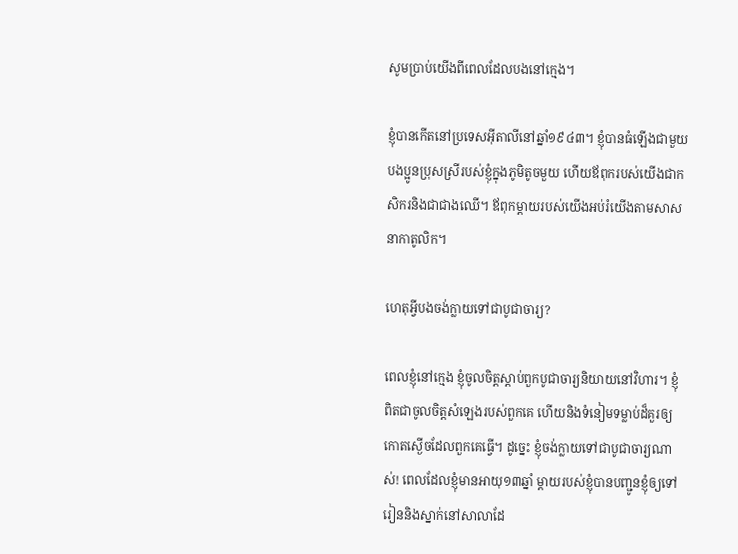សូមប្រាប់យើងពីពេលដែលបងនៅក្មេង។

ខ្ញុំបានកើតនៅប្រទេសអ៊ីតាលីនៅឆ្នាំ១៩៤៣។ ខ្ញុំបានធំឡើងជាមួយបងប្អូនប្រុសស្រីរបស់ខ្ញុំក្នុងភូមិតូចមួយ ហើយឪពុករបស់យើងជាកសិករនិងជាជាងឈើ។ ឪពុកម្ដាយរបស់យើងអប់រំយើងតាមសាសនាកាតូលិក។

ហេតុអ្វីបងចង់ក្លាយទៅជាបូជាចារ្យ?

ពេលខ្ញុំនៅក្មេង ខ្ញុំចូលចិត្តស្ដាប់ពួកបូជាចារ្យនិយាយនៅវិហារ។ ខ្ញុំពិតជាចូលចិត្តសំឡេងរបស់ពួកគេ ហើយនិងទំនៀមទម្លាប់ដ៏គួរឲ្យកោតស្ងើចដែលពួកគេធ្វើ។ ដូច្នេះ ខ្ញុំចង់ក្លាយទៅជាបូជាចារ្យណាស់! ពេលដែលខ្ញុំមានអាយុ១៣ឆ្នាំ ម្ដាយរបស់ខ្ញុំបានបញ្ជូនខ្ញុំឲ្យទៅរៀននិងស្នាក់នៅសាលាដែ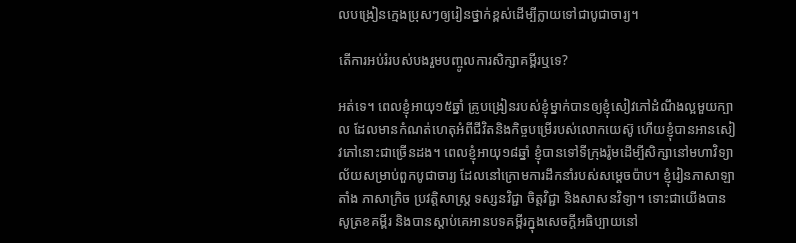លបង្រៀនក្មេងប្រុសៗឲ្យរៀនថ្នាក់ខ្ពស់ដើម្បីក្លាយទៅជាបូជាចារ្យ។

តើការអប់រំរបស់បងរួមបញ្ចូលការសិក្សាគម្ពីរឬទេ?

អត់ទេ។ ពេលខ្ញុំអាយុ១៥ឆ្នាំ គ្រូបង្រៀនរបស់ខ្ញុំម្នាក់បានឲ្យខ្ញុំសៀវភៅដំណឹងល្អមួយក្បាល ដែលមានកំណត់ហេតុអំពីជីវិតនិងកិច្ចបម្រើរបស់លោកយេស៊ូ ហើយខ្ញុំបានអានសៀវភៅនោះជាច្រើនដង។ ពេលខ្ញុំអាយុ១៨ឆ្នាំ ខ្ញុំបានទៅទីក្រុងរ៉ូមដើម្បីសិក្សានៅមហាវិទ្យាល័យសម្រាប់ពួកបូជាចារ្យ ដែលនៅក្រោមការដឹកនាំរបស់សម្ដេចប៉ាប។ ខ្ញុំរៀនភាសាឡាតាំង ភាសាក្រិច ប្រវត្តិសាស្ត្រ ទស្សនវិជ្ជា ចិត្តវិជ្ជា និងសាសនវិទ្យា។ ទោះជាយើងបានសូត្រខគម្ពីរ និងបានស្ដាប់គេអានបទគម្ពីរក្នុងសេចក្ដីអធិប្បាយនៅ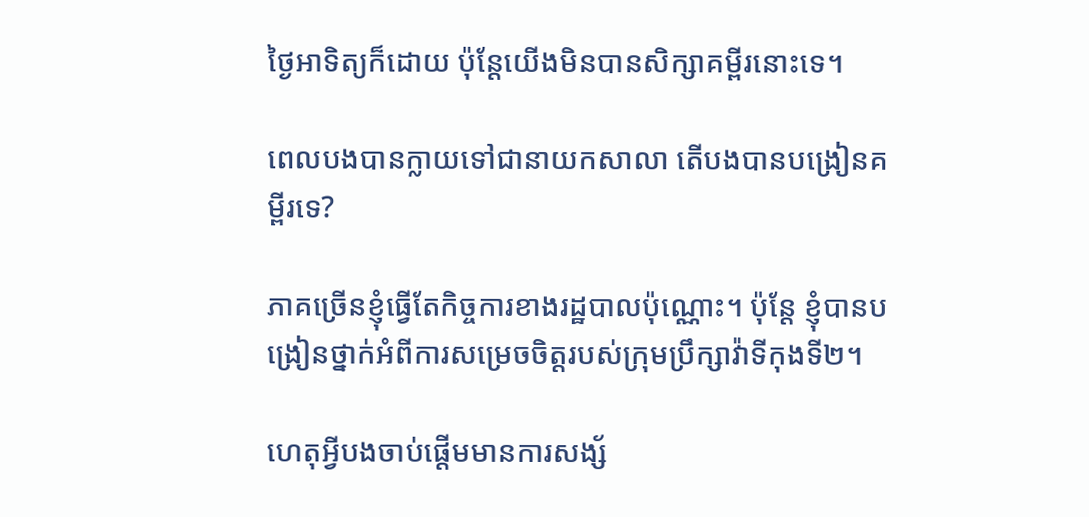ថ្ងៃអាទិត្យក៏ដោយ ប៉ុន្តែយើងមិនបានសិក្សាគម្ពីរនោះទេ។

ពេលបងបានក្លាយទៅជានាយកសាលា តើបងបានបង្រៀនគម្ពីរទេ?

ភាគច្រើនខ្ញុំធ្វើតែកិច្ចការខាងរដ្ឋបាលប៉ុណ្ណោះ។ ប៉ុន្តែ ខ្ញុំបានបង្រៀនថ្នាក់អំពីការសម្រេចចិត្តរបស់ក្រុមប្រឹក្សាវ៉ាទីកុងទី២។

ហេតុអ្វីបងចាប់ផ្ដើមមានការសង្ស័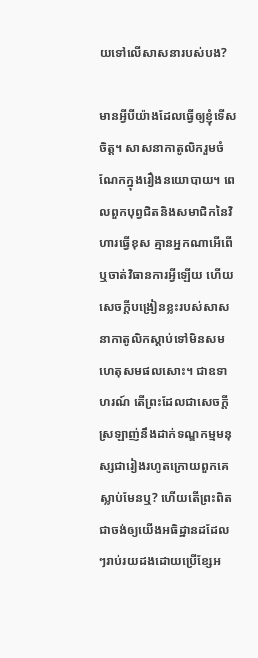យទៅលើសាសនារបស់បង?

មានអ្វីបីយ៉ាងដែលធ្វើឲ្យខ្ញុំទើសចិត្ត។ សាសនាកាតូលិករួមចំណែកក្នុងរឿងនយោបាយ។ ពេលពួកបុព្វជិតនិងសមាជិកនៃវិហារធ្វើខុស គ្មានអ្នកណាអើពើឬចាត់វិធានការអ្វីឡើយ ហើយសេចក្ដីបង្រៀនខ្លះរបស់សាសនាកាតូលិកស្ដាប់ទៅមិនសមហេតុសមផលសោះ។ ជាឧទាហរណ៍ តើព្រះដែលជាសេចក្ដីស្រឡាញ់នឹងដាក់ទណ្ឌកម្មមនុស្សជារៀងរហូតក្រោយពួកគេស្លាប់មែនឬ? ហើយតើព្រះពិតជាចង់ឲ្យយើងអធិដ្ឋានដដែលៗរាប់រយដងដោយប្រើខ្សែអ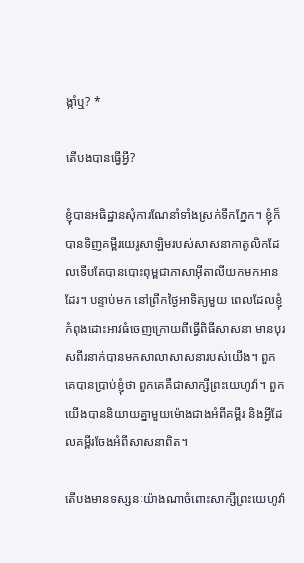ង្កាំឬ? *

តើបងបានធ្វើអ្វី?

ខ្ញុំបានអធិដ្ឋានសុំការណែនាំទាំងស្រក់ទឹកភ្នែក។ ខ្ញុំក៏បានទិញគម្ពីរយេរូសាឡិមរបស់សាសនាកាតូលិកដែលទើបតែបានបោះពុម្ពជាភាសាអ៊ីតាលីយកមកអានដែរ។ បន្ទាប់មក នៅព្រឹកថ្ងៃអាទិត្យមួយ ពេលដែលខ្ញុំកំពុងដោះអាវធំចេញក្រោយពីធ្វើពិធីសាសនា មានបុរសពីរនាក់បានមកសាលាសាសនារបស់យើង។ ពួកគេបានប្រាប់ខ្ញុំថា ពួកគេគឺជាសាក្សីព្រះយេហូវ៉ា។ ពួកយើងបាននិយាយគ្នាមួយម៉ោងជាងអំពីគម្ពីរ និងអ្វីដែលគម្ពីរចែងអំពីសាសនាពិត។

តើបងមានទស្សនៈយ៉ាងណាចំពោះសាក្សីព្រះយេហូវ៉ា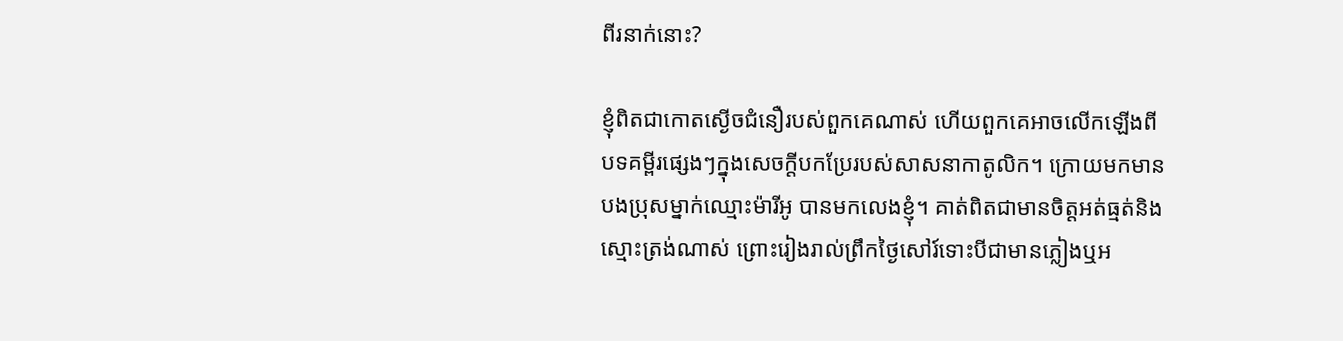ពីរនាក់នោះ?

ខ្ញុំពិតជាកោតស្ងើចជំនឿរបស់ពួកគេណាស់ ហើយពួកគេអាចលើកឡើងពីបទគម្ពីរផ្សេងៗក្នុងសេចក្ដីបកប្រែរបស់សាសនាកាតូលិក។ ក្រោយមកមានបងប្រុសម្នាក់ឈ្មោះម៉ារីអូ បានមកលេងខ្ញុំ។ គាត់ពិតជាមានចិត្តអត់ធ្មត់និងស្មោះត្រង់ណាស់ ព្រោះរៀងរាល់ព្រឹកថ្ងៃសៅរ៍ទោះបីជាមានភ្លៀងឬអ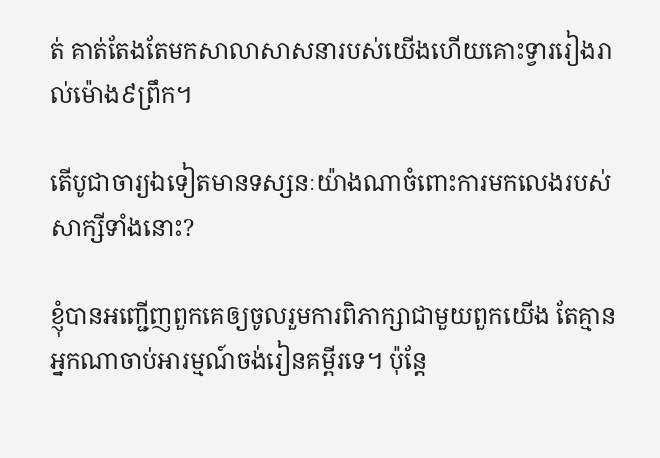ត់ គាត់តែងតែមកសាលាសាសនារបស់យើងហើយគោះទ្វាររៀងរាល់ម៉ោង៩ព្រឹក។

តើបូជាចារ្យឯទៀតមានទស្សនៈយ៉ាងណាចំពោះការមកលេងរបស់សាក្សីទាំងនោះ?

ខ្ញុំបានអញ្ជើញពួកគេឲ្យចូលរួមការពិភាក្សាជាមួយពួកយើង តែគ្មានអ្នកណាចាប់អារម្មណ៍ចង់រៀនគម្ពីរទេ។ ប៉ុន្តែ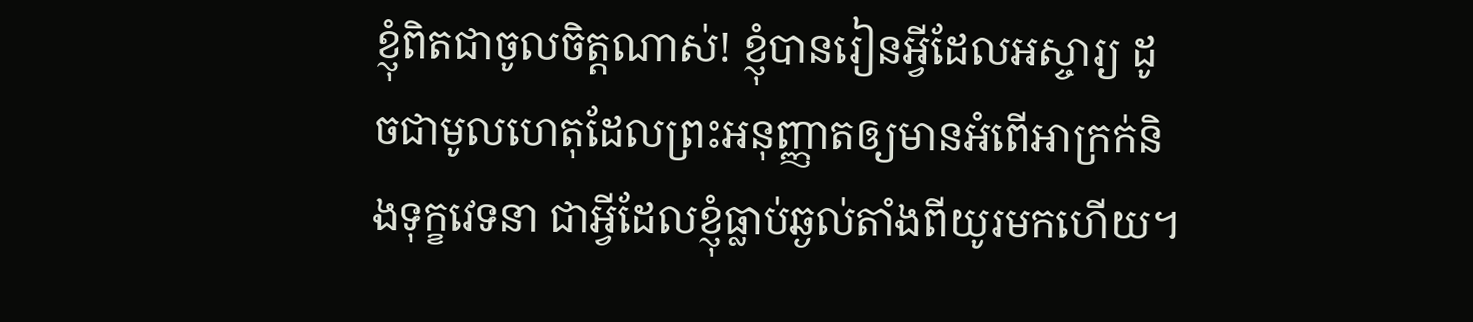ខ្ញុំពិតជាចូលចិត្តណាស់! ខ្ញុំបានរៀនអ្វីដែលអស្ចារ្យ ដូចជាមូលហេតុដែលព្រះអនុញ្ញាតឲ្យមានអំពើអាក្រក់និងទុក្ខវេទនា ជាអ្វីដែលខ្ញុំធ្លាប់ឆ្ងល់តាំងពីយូរមកហើយ។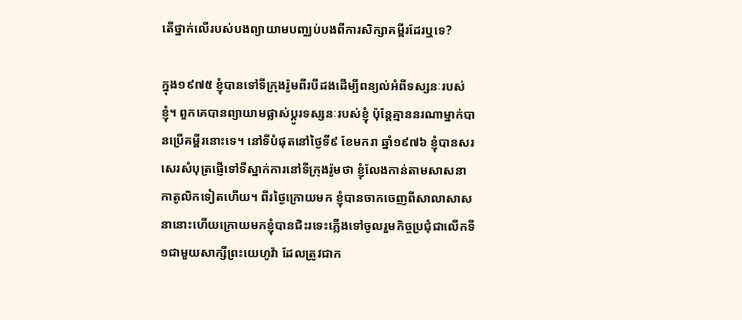តើថ្នាក់លើរបស់បងព្យាយាមបញ្ឈប់បងពីការសិក្សាគម្ពីរដែរឬទេ?

ក្នុង១៩៧៥ ខ្ញុំបានទៅទីក្រុងរ៉ូមពីរបីដងដើម្បីពន្យល់អំពីទស្សនៈរបស់ខ្ញុំ។ ពួកគេបានព្យាយាមផ្លាស់ប្ដូរទស្សនៈរបស់ខ្ញុំ ប៉ុន្តែគ្មាននរណាម្នាក់បានប្រើគម្ពីរនោះទេ។ នៅទីបំផុតនៅថ្ងៃទី៩ ខែមករា ឆ្នាំ១៩៧៦ ខ្ញុំបានសរសេរសំបុត្រផ្ញើទៅទីស្នាក់ការនៅទីក្រុងរ៉ូមថា ខ្ញុំលែងកាន់តាមសាសនាកាតូលិកទៀតហើយ។ ពីរថ្ងៃក្រោយមក ខ្ញុំបានចាកចេញពីសាលាសាសនានោះហើយក្រោយមកខ្ញុំបានជិះរទេះភ្លើងទៅចូលរួមកិច្ចប្រជុំជាលើកទី១ជាមួយសាក្សីព្រះយេហូវ៉ា ដែលត្រូវជាក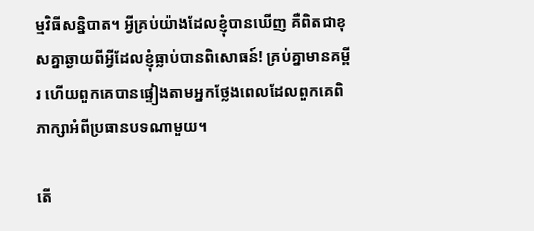ម្មវិធីសន្និបាត។ អ្វីគ្រប់យ៉ាងដែលខ្ញុំបានឃើញ គឺពិតជាខុសគ្នាឆ្ងាយពីអ្វីដែលខ្ញុំធ្លាប់បានពិសោធន៍! គ្រប់គ្នាមានគម្ពីរ ហើយពួកគេបានផ្ទៀងតាមអ្នកថ្លែងពេលដែលពួកគេពិភាក្សាអំពីប្រធានបទណាមួយ។

តើ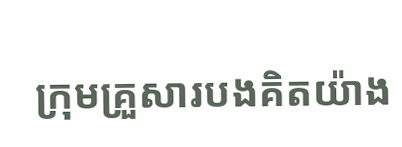ក្រុមគ្រួសារបងគិតយ៉ាង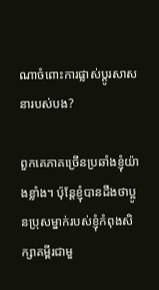ណាចំពោះការផ្លាស់ប្ដូរសាសនារបស់បង?

ពួកគេភាគច្រើនប្រឆាំងខ្ញុំយ៉ាងខ្លាំង។ ប៉ុន្តែខ្ញុំបានដឹងថាប្អូនប្រុសម្នាក់របស់ខ្ញុំកំពុងសិក្សាគម្ពីរជាមួ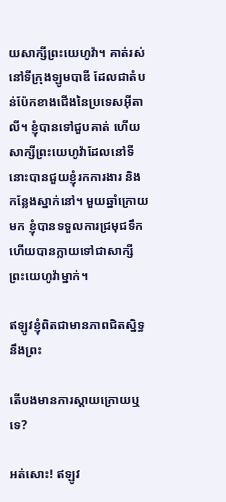យសាក្សីព្រះយេហូវ៉ា។ គាត់រស់នៅទីក្រុងឡូមបាឌី ដែលជាតំបន់ប៉ែកខាងជើងនៃប្រទេសអ៊ីតាលី។ ខ្ញុំបានទៅជួបគាត់ ហើយសាក្សីព្រះយេហូវ៉ាដែលនៅទីនោះបានជួយខ្ញុំរកការងារ និងកន្លែងស្នាក់នៅ។ មួយឆ្នាំក្រោយមក ខ្ញុំបានទទួលការជ្រមុជទឹកហើយបានក្លាយទៅជាសាក្សីព្រះយេហូវ៉ាម្នាក់។

ឥឡូវខ្ញុំពិតជាមានភាពជិតស្និទ្ធនឹងព្រះ

តើបងមានការស្ដាយក្រោយឬទេ?

អត់សោះ! ឥឡូវ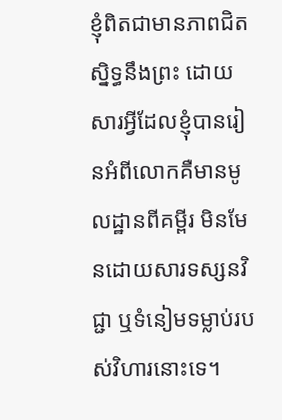ខ្ញុំពិតជាមានភាពជិតស្និទ្ធនឹងព្រះ ដោយសារអ្វីដែលខ្ញុំបានរៀនអំពីលោកគឺមានមូលដ្ឋានពីគម្ពីរ មិនមែនដោយសារទស្សនវិជ្ជា ឬទំនៀមទម្លាប់របស់វិហារនោះទេ។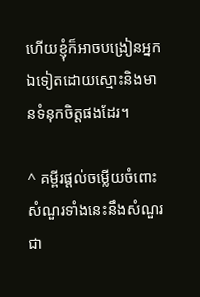ហើយខ្ញុំក៏អាចបង្រៀនអ្នកឯទៀតដោយស្មោះនិងមានទំនុកចិត្តផងដែរ។

^ គម្ពីរផ្ដល់ចម្លើយចំពោះសំណួរទាំងនេះនឹងសំណួរជា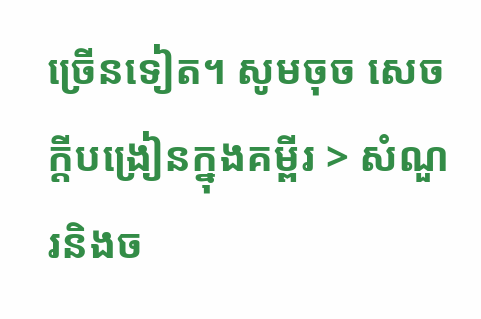ច្រើនទៀត។ សូមចុច សេចក្ដីបង្រៀនក្នុងគម្ពីរ > សំណួរនិងច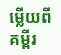ម្លើយពីគម្ពីរ